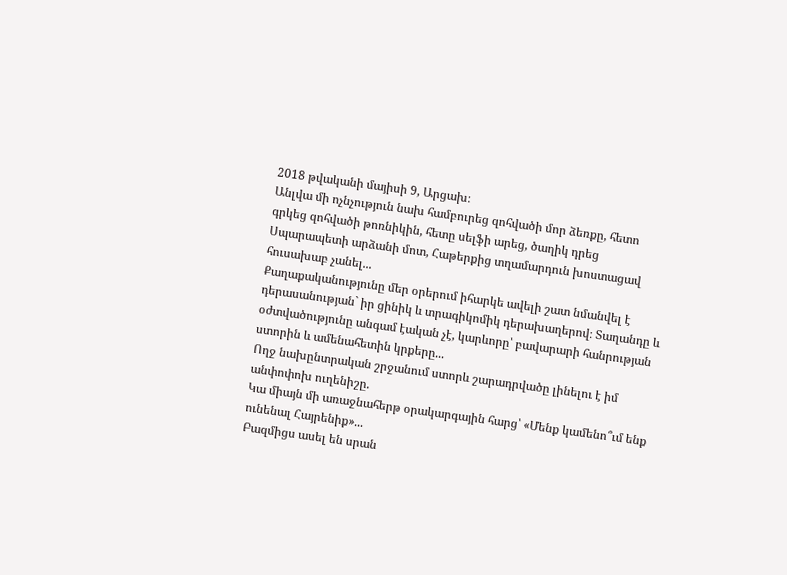2018 թվականի մայիսի 9, Արցախ։
Անլվա մի ոչնչություն նախ համբուրեց զոհվածի մոր ձեռքը, հետո գրկեց զոհվածի թոռնիկին, հետը սելֆի արեց, ծաղիկ դրեց Սպարապետի արձանի մոտ, Հաթերքից տղամարդուն խոստացավ հուսախաբ չանել...
Քաղաքականությունը մեր օրերում իհարկե ավելի շատ նմանվել է դերասանության` իր ցինիկ և տրագիկոմիկ դերախաղերով։ Տաղանդը և օժտվածությունը անգամ էական չէ, կարևորը՝ բավարարի հանրության ստորին և ամենահետին կրքերը...
Ողջ նախընտրական շրջանում ստորև շարադրվածը լինելու է իմ անփոփոխ ուղենիշը.
Կա միայն մի առաջնահերթ օրակարգային հարց՝ «Մենք կամենո՞ւմ ենք ունենալ Հայրենիք»...
Բազմիցս ասել են սրան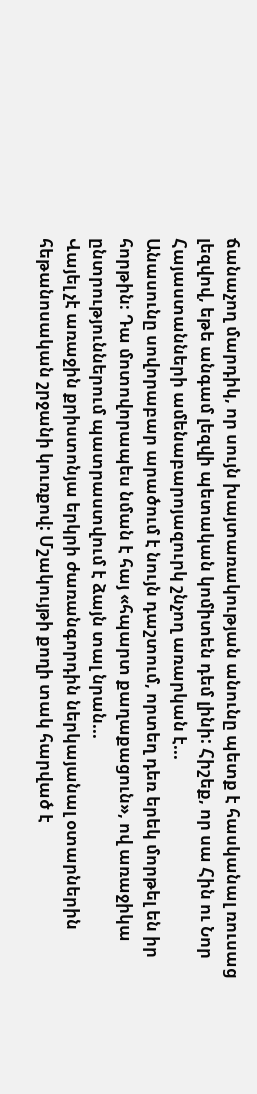ճանաչող մարդիկ, որ սույն խայտառակության անունը պետք է հասկանալ ռուսաց լեզվով, եթե անգամ լեզվի պետական կոմիտեն դեմ լինի: Հիշեք, որ սա Հին ու Նոր Հայաստանների ամենաբարոյազուրկ շնչող առարկան է...
Անասունը սովորաբար արածում է նույն դաշտում, որտեղ դեռ երեկ մորթել են իր հորթին։ Դա մոտովորապես նման է հայ «հպարտ քաղաքացուն», ով առաջիկա ընտրություններում պատրաստվում է ձայն տալ նրան...
Վայել չէ առաջին քրիստոնյա երկրի ժառանգորդին ներկայանալ օտարներին հեթանոսական շրջանի կուռքով: Մշակույթի քողի տակ հարված է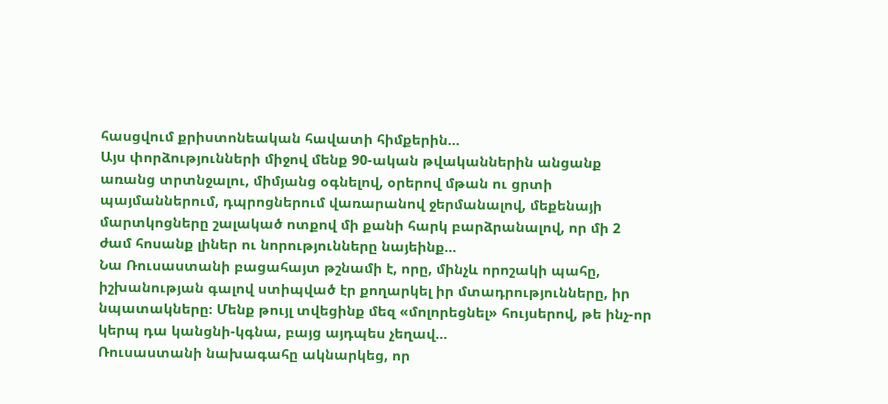հասցվում քրիստոնեական հավատի հիմքերին...
Այս փորձությունների միջով մենք 90-ական թվականներին անցանք առանց տրտնջալու, միմյանց օգնելով, օրերով մթան ու ցրտի պայմաններում, դպրոցներում վառարանով ջերմանալով, մեքենայի մարտկոցները շալակած ոտքով մի քանի հարկ բարձրանալով, որ մի 2 ժամ հոսանք լիներ ու նորությունները նայեինք...
Նա Ռուսաստանի բացահայտ թշնամի է, որը, մինչև որոշակի պահը, իշխանության գալով ստիպված էր քողարկել իր մտադրությունները, իր նպատակները։ Մենք թույլ տվեցինք մեզ «մոլորեցնել» հույսերով, թե ինչ-որ կերպ դա կանցնի-կգնա, բայց այդպես չեղավ...
Ռուսաստանի նախագահը ակնարկեց, որ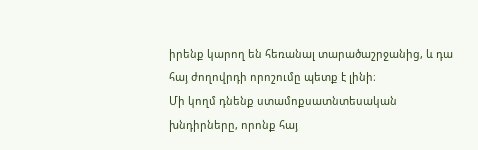իրենք կարող են հեռանալ տարածաշրջանից, և դա հայ ժողովրդի որոշումը պետք է լինի։
Մի կողմ դնենք ստամոքսատնտեսական խնդիրները, որոնք հայ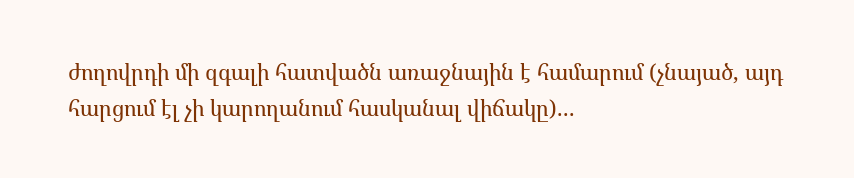ժողովրդի մի զգալի հատվածն առաջնային է համարում (չնայած, այդ հարցում էլ չի կարողանում հասկանալ վիճակը)...